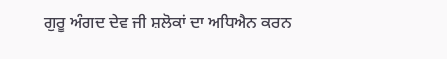ਗੁਰੂ ਅੰਗਦ ਦੇਵ ਜੀ ਸ਼ਲੋਕਾਂ ਦਾ ਅਧਿਐਨ ਕਰਨ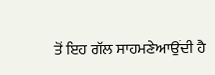ਤੋਂ ਇਹ ਗੱਲ ਸਾਹਮਣੇਆਉਂਦੀ ਹੈ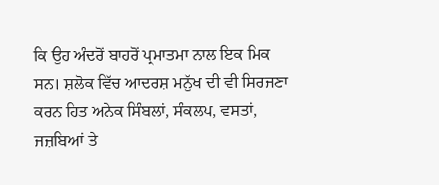ਕਿ ਉਹ ਅੰਦਰੋਂ ਬਾਹਰੋਂ ਪ੍ਰਮਾਤਮਾ ਨਾਲ ਇਕ ਮਿਕ ਸਨ। ਸ਼ਲੋਕ ਵਿੱਚ ਆਦਰਸ਼ ਮਨੁੱਖ ਦੀ ਵੀ ਸਿਰਜਣਾ ਕਰਨ ਹਿਤ ਅਨੇਕ ਸਿੰਬਲਾਂ, ਸੰਕਲਪ, ਵਸਤਾਂ, ਜਜ਼ਬਿਆਂ ਤੇ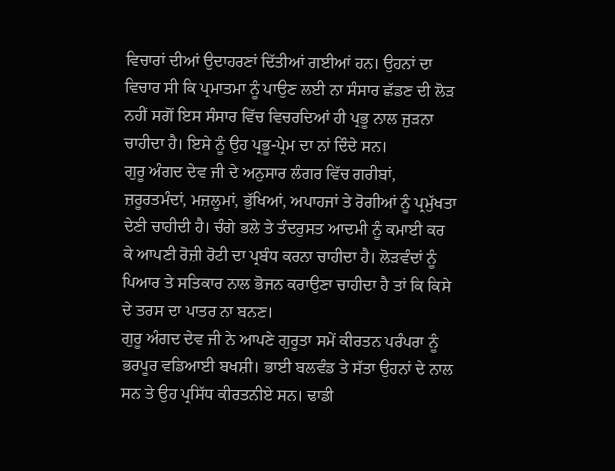ਵਿਚਾਰਾਂ ਦੀਆਂ ਉਦਾਹਰਣਾਂ ਦਿੱਤੀਆਂ ਗਈਆਂ ਹਨ। ਉਹਨਾਂ ਦਾ ਵਿਚਾਰ ਸੀ ਕਿ ਪ੍ਰਮਾਤਮਾ ਨੂੰ ਪਾਉਣ ਲਈ ਨਾ ਸੰਸਾਰ ਛੱਡਣ ਦੀ ਲੋੜ ਨਹੀਂ ਸਗੋਂ ਇਸ ਸੰਸਾਰ ਵਿੱਚ ਵਿਚਰਦਿਆਂ ਹੀ ਪ੍ਰਭੂ ਨਾਲ ਜੁੜਨਾ ਚਾਹੀਦਾ ਹੈ। ਇਸੇ ਨੂੰ ਉਹ ਪ੍ਰਭੂ-ਪ੍ਰੇਮ ਦਾ ਨਾਂ ਦਿੰਦੇ ਸਨ।
ਗੁਰੂ ਅੰਗਦ ਦੇਵ ਜੀ ਦੇ ਅਨੁਸਾਰ ਲੰਗਰ ਵਿੱਚ ਗਰੀਬਾਂ, ਜ਼ਰੂਰਤਮੰਦਾਂ, ਮਜ਼ਲੂਮਾਂ, ਭੁੱਖਿਆਂ, ਅਪਾਹਜਾਂ ਤੇ ਰੋਗੀਆਂ ਨੂੰ ਪ੍ਰਮੁੱਖਤਾ ਦੇਣੀ ਚਾਹੀਦੀ ਹੈ। ਚੰਗੇ ਭਲੇ ਤੇ ਤੰਦਰੁਸਤ ਆਦਮੀ ਨੂੰ ਕਮਾਈ ਕਰ ਕੇ ਆਪਣੀ ਰੋਜ਼ੀ ਰੋਟੀ ਦਾ ਪ੍ਰਬੰਧ ਕਰਨਾ ਚਾਹੀਦਾ ਹੈ। ਲੋੜਵੰਦਾਂ ਨੂੰ ਪਿਆਰ ਤੇ ਸਤਿਕਾਰ ਨਾਲ ਭੋਜਨ ਕਰਾਉਣਾ ਚਾਹੀਦਾ ਹੈ ਤਾਂ ਕਿ ਕਿਸੇ ਦੇ ਤਰਸ ਦਾ ਪਾਤਰ ਨਾ ਬਨਣ।
ਗੁਰੂ ਅੰਗਦ ਦੇਵ ਜੀ ਨੇ ਆਪਣੇ ਗੁਰੂਤਾ ਸਮੇਂ ਕੀਰਤਨ ਪਰੰਪਰਾ ਨੂੰ ਭਰਪੂਰ ਵਡਿਆਈ ਬਖਸ਼ੀ। ਭਾਈ ਬਲਵੰਡ ਤੇ ਸੱਤਾ ਉਹਨਾਂ ਦੇ ਨਾਲ ਸਨ ਤੇ ਉਹ ਪ੍ਰਸਿੱਧ ਕੀਰਤਨੀਏ ਸਨ। ਢਾਡੀ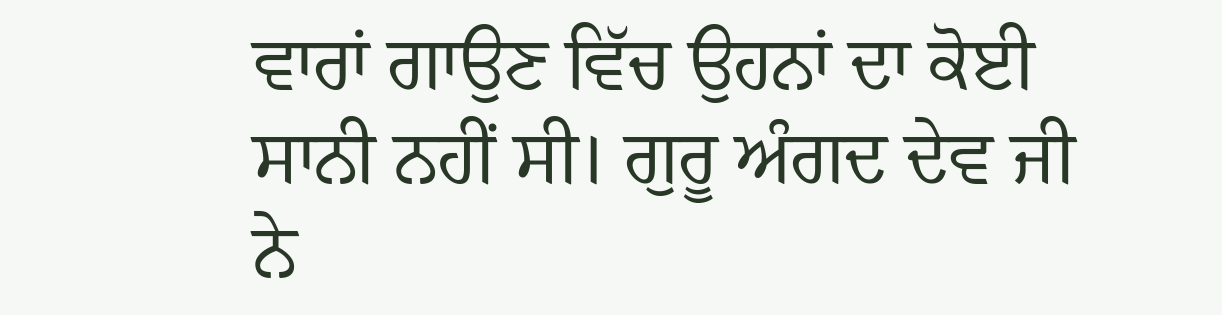ਵਾਰਾਂ ਗਾਉਣ ਵਿੱਚ ਉਹਨਾਂ ਦਾ ਕੋਈ ਸਾਨੀ ਨਹੀਂ ਸੀ। ਗੁਰੂ ਅੰਗਦ ਦੇਵ ਜੀ ਨੇ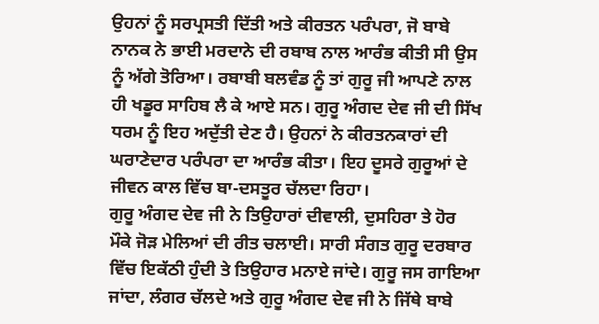ਉਹਨਾਂ ਨੂੰ ਸਰਪ੍ਰਸਤੀ ਦਿੱਤੀ ਅਤੇ ਕੀਰਤਨ ਪਰੰਪਰਾ, ਜੋ ਬਾਬੇ ਨਾਨਕ ਨੇ ਭਾਈ ਮਰਦਾਨੇ ਦੀ ਰਬਾਬ ਨਾਲ ਆਰੰਭ ਕੀਤੀ ਸੀ ਉਸ ਨੂੰ ਅੱਗੇ ਤੋਰਿਆ। ਰਬਾਬੀ ਬਲਵੰਡ ਨੂੰ ਤਾਂ ਗੁਰੂ ਜੀ ਆਪਣੇ ਨਾਲ ਹੀ ਖਡੂਰ ਸਾਹਿਬ ਲੈ ਕੇ ਆਏ ਸਨ। ਗੁਰੂ ਅੰਗਦ ਦੇਵ ਜੀ ਦੀ ਸਿੱਖ ਧਰਮ ਨੂੰ ਇਹ ਅਦੁੱਤੀ ਦੇਣ ਹੈ। ਉਹਨਾਂ ਨੇ ਕੀਰਤਨਕਾਰਾਂ ਦੀ ਘਰਾਣੇਦਾਰ ਪਰੰਪਰਾ ਦਾ ਆਰੰਭ ਕੀਤਾ। ਇਹ ਦੂਸਰੇ ਗੁਰੂਆਂ ਦੇ ਜੀਵਨ ਕਾਲ ਵਿੱਚ ਬਾ-ਦਸਤੂਰ ਚੱਲਦਾ ਰਿਹਾ।
ਗੁਰੂ ਅੰਗਦ ਦੇਵ ਜੀ ਨੇ ਤਿਉਹਾਰਾਂ ਦੀਵਾਲੀ, ਦੁਸਹਿਰਾ ਤੇ ਹੋਰ ਮੌਕੇ ਜੋੜ ਮੇਲਿਆਂ ਦੀ ਰੀਤ ਚਲਾਈ। ਸਾਰੀ ਸੰਗਤ ਗੁਰੂ ਦਰਬਾਰ ਵਿੱਚ ਇਕੱਠੀ ਹੁੰਦੀ ਤੇ ਤਿਉਹਾਰ ਮਨਾਏ ਜਾਂਦੇ। ਗੁਰੂ ਜਸ ਗਾਇਆ ਜਾਂਦਾ, ਲੰਗਰ ਚੱਲਦੇ ਅਤੇ ਗੁਰੂ ਅੰਗਦ ਦੇਵ ਜੀ ਨੇ ਜਿੱਥੇ ਬਾਬੇ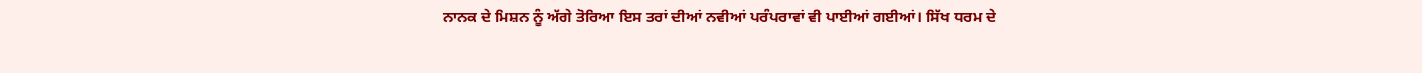ਨਾਨਕ ਦੇ ਮਿਸ਼ਨ ਨੂੰ ਅੱਗੇ ਤੋਰਿਆ ਇਸ ਤਰਾਂ ਦੀਆਂ ਨਵੀਆਂ ਪਰੰਪਰਾਵਾਂ ਵੀ ਪਾਈਆਂ ਗਈਆਂ। ਸਿੱਖ ਧਰਮ ਦੇ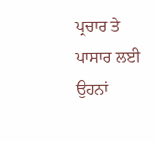ਪ੍ਰਚਾਰ ਤੇ ਪਾਸਾਰ ਲਈ ਉਹਨਾਂ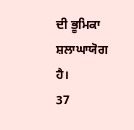ਦੀ ਭੂਮਿਕਾ ਸ਼ਲਾਘਾਯੋਗ ਹੈ।
37